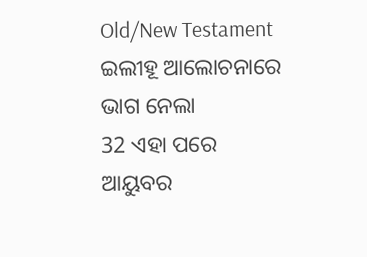Old/New Testament
ଇଲୀହୂ ଆଲୋଚନାରେ ଭାଗ ନେଲା
32 ଏହା ପରେ ଆୟୁବର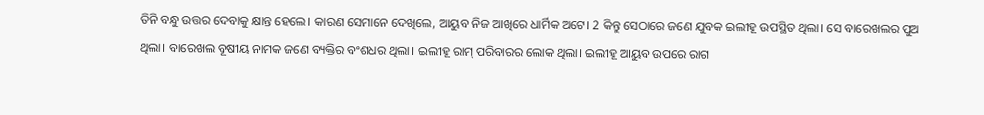ତିନି ବନ୍ଧୁ ଉତ୍ତର ଦେବାକୁ କ୍ଷାନ୍ତ ହେଲେ। କାରଣ ସେମାନେ ଦେଖିଲେ, ଆୟୁବ ନିଜ ଆଖିରେ ଧାର୍ମିକ ଅଟେ। 2 କିନ୍ତୁ ସେଠାରେ ଜଣେ ଯୁବକ ଇଲୀହୂ ଉପସ୍ଥିତ ଥିଲା। ସେ ବାରେଖଲର ପୁଅ ଥିଲା। ବାରେଖଲ ବୂଷୀୟ ନାମକ ଜଣେ ବ୍ୟକ୍ତିର ବଂଶଧର ଥିଲା। ଇଲୀହୂ ରାମ୍ ପରିବାରର ଲୋକ ଥିଲା। ଇଲୀହୂ ଆୟୁବ ଉପରେ ରାଗ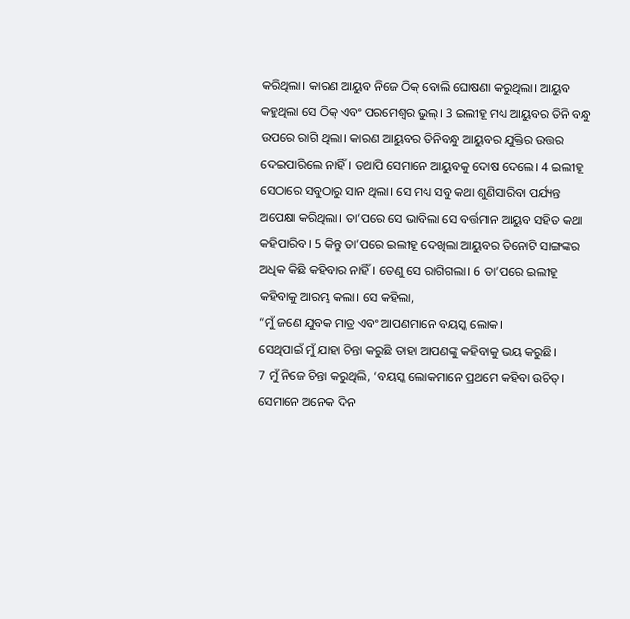କରିଥିଲା। କାରଣ ଆୟୁବ ନିଜେ ଠିକ୍ ବୋଲି ଘୋଷଣା କରୁଥିଲା। ଆୟୁବ କହୁଥିଲା ସେ ଠିକ୍ ଏବଂ ପରମେଶ୍ୱର ଭୁଲ୍। 3 ଇଲୀହୂ ମଧ୍ୟ ଆୟୁବର ତିନି ବନ୍ଧୁ ଉପରେ ରାଗି ଥିଲା। କାରଣ ଆୟୁବର ତିନିବନ୍ଧୁ ଆୟୁବର ଯୁକ୍ତିର ଉତ୍ତର ଦେଇପାରିଲେ ନାହିଁ। ତଥାପି ସେମାନେ ଆୟୁବକୁ ଦୋଷ ଦେଲେ। 4 ଇଲୀହୂ ସେଠାରେ ସବୁଠାରୁ ସାନ ଥିଲା। ସେ ମଧ୍ୟ ସବୁ କଥା ଶୁଣିସାରିବା ପର୍ଯ୍ୟନ୍ତ ଅପେକ୍ଷା କରିଥିଲା। ତା’ପରେ ସେ ଭାବିଲା ସେ ବର୍ତ୍ତମାନ ଆୟୁବ ସହିତ କଥା କହିପାରିବ। 5 କିନ୍ତୁ ତା’ପରେ ଇଲୀହୂ ଦେଖିଲା ଆୟୁବର ତିନୋଟି ସାଙ୍ଗଙ୍କର ଅଧିକ କିଛି କହିବାର ନାହିଁ। ତେଣୁ ସେ ରାଗିଗଲା। 6 ତା’ପରେ ଇଲୀହୂ କହିବାକୁ ଆରମ୍ଭ କଲା। ସେ କହିଲା,
“ମୁଁ ଜଣେ ଯୁବକ ମାତ୍ର ଏବଂ ଆପଣମାନେ ବୟସ୍କ ଲୋକ।
ସେଥିପାଇଁ ମୁଁ ଯାହା ଚିନ୍ତା କରୁଛି ତାହା ଆପଣଙ୍କୁ କହିବାକୁ ଭୟ କରୁଛି।
7 ମୁଁ ନିଜେ ଚିନ୍ତା କରୁଥିଲି, ‘ବୟସ୍କ ଲୋକମାନେ ପ୍ରଥମେ କହିବା ଉଚିତ୍।
ସେମାନେ ଅନେକ ଦିନ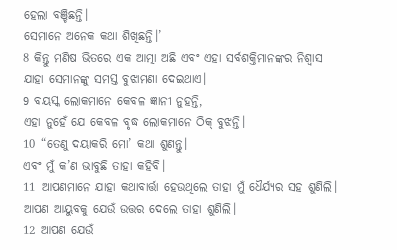ହେଲା ବଞ୍ଚିଛନ୍ତି।
ସେମାନେ ଅନେକ କଥା ଶିଖିଛନ୍ତି।’
8 କିନ୍ତୁ ମଣିଷ ଭିତରେ ଏକ ଆତ୍ମା ଅଛି ଏବଂ ଏହା ସର୍ବଶକ୍ତିମାନଙ୍କର ନିଶ୍ୱାସ
ଯାହା ସେମାନଙ୍କୁ ସମସ୍ତ ବୁଝାମଣା ଦେଇଥାଏ।
9 ବୟସ୍କ ଲୋକମାନେ କେବଳ ଜ୍ଞାନୀ ନୁହନ୍ତି,
ଏହା ନୁହେଁ ଯେ କେବଳ ବୃଦ୍ଧ ଲୋକମାନେ ଠିକ୍ ବୁଝନ୍ତି।
10 “ତେଣୁ ଦୟାକରି ମୋ’ କଥା ଶୁଣନ୍ତୁ।
ଏବଂ ମୁଁ କ’ଣ ଭାବୁଛି ତାହା କହିବି।
11 ଆପଣମାନେ ଯାହା କଥାବାର୍ତ୍ତା ହେଉଥିଲେ ତାହା ମୁଁ ଧୈର୍ଯ୍ୟର ସହ ଶୁଣିଲି।
ଆପଣ ଆୟୁବକୁ ଯେଉଁ ଉତ୍ତର ଦେଲେ ତାହା ଶୁଣିଲି।
12 ଆପଣ ଯେଉଁ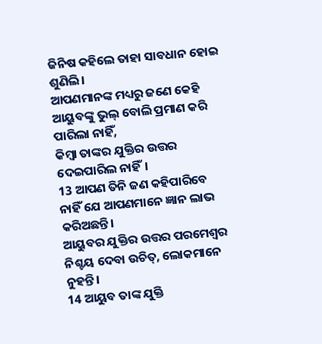ଜିନିଷ କହିଲେ ତାହା ସାବଧାନ ହୋଇ ଶୁଣିଲି।
ଆପଣମାନଙ୍କ ମଧ୍ୟରୁ ଜଣେ କେହି ଆୟୁବଙ୍କୁ ଭୁଲ୍ ବୋଲି ପ୍ରମାଣ କରି ପାରିଲା ନାହିଁ,
କିମ୍ବା ତାଙ୍କର ଯୁକ୍ତିର ଉତ୍ତର ଦେଇପାରିଲ ନାହିଁ।
13 ଆପଣ ତିନି ଜଣ କହିପାରିବେ ନାହିଁ ଯେ ଆପଣମାନେ ଜ୍ଞାନ ଲାଭ କରିଅଛନ୍ତି।
ଆୟୁବର ଯୁକ୍ତିର ଉତ୍ତର ପରମେଶ୍ୱର ନିଶ୍ଚୟ ଦେବା ଉଚିତ୍, ଲୋକମାନେ ନୁହନ୍ତି।
14 ଆୟୁବ ତାଙ୍କ ଯୁକ୍ତି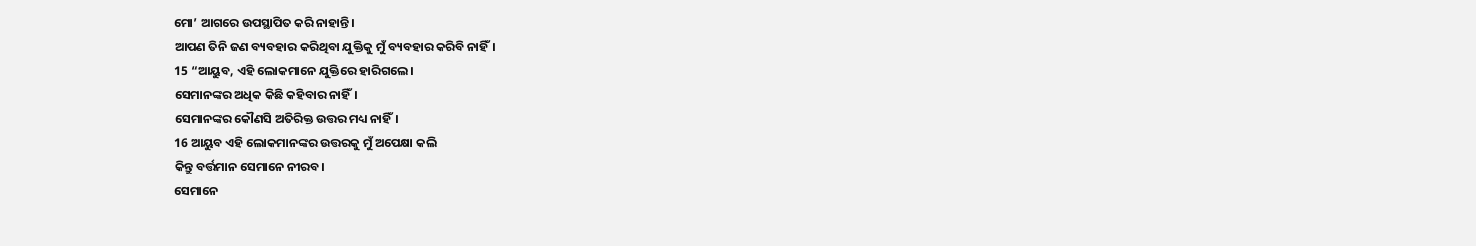ମୋ’ ଆଗରେ ଉପସ୍ଥାପିତ କରି ନାହାନ୍ତି।
ଆପଣ ତିନି ଜଣ ବ୍ୟବହାର କରିଥିବା ଯୁକ୍ତିକୁ ମୁଁ ବ୍ୟବହାର କରିବି ନାହିଁ।
15 “ଆୟୁବ, ଏହି ଲୋକମାନେ ଯୁକ୍ତିରେ ହାରିଗଲେ।
ସେମାନଙ୍କର ଅଧିକ କିଛି କହିବାର ନାହିଁ।
ସେମାନଙ୍କର କୌଣସି ଅତିରିକ୍ତ ଉତ୍ତର ମଧ୍ୟ ନାହିଁ।
16 ଆୟୁବ ଏହି ଲୋକମାନଙ୍କର ଉତ୍ତରକୁ ମୁଁ ଅପେକ୍ଷା କଲି
କିନ୍ତୁ ବର୍ତ୍ତମାନ ସେମାନେ ନୀରବ।
ସେମାନେ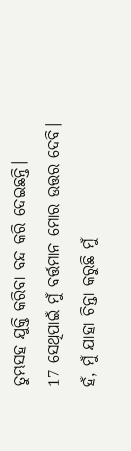ତୁମ୍ଭସହ ଯୁକ୍ତି କରିବା ବନ୍ଦ କରି ଦେଇଛନ୍ତି।
17 ସେଥିପାଇଁ ମୁଁ ବର୍ତ୍ତମାନ ମୋର ଉତ୍ତର ଦେବି।
ହଁ, ମୁଁ ଯାହା ଚିନ୍ତା କରୁଛି ମୁଁ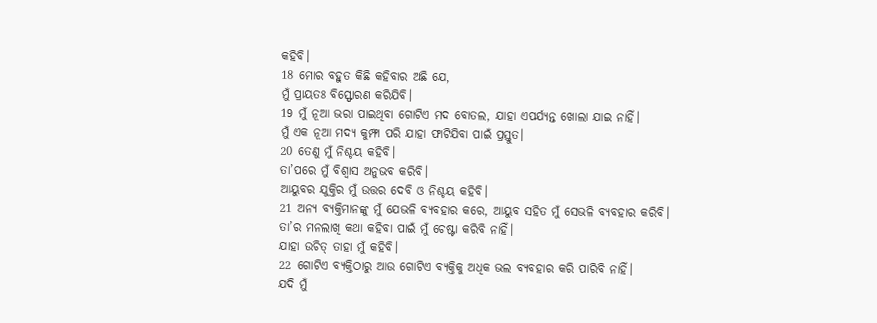କହିବି।
18 ମୋର ବହୁତ କିଛି କହିବାର ଅଛି ଯେ,
ମୁଁ ପ୍ରାୟତଃ ବିସ୍ଫୋରଣ କରିଯିବି।
19 ମୁଁ ନୂଆ ଭରା ପାଇଥିବା ଗୋଟିଏ ମଦ ବୋତଲ, ଯାହା ଏପର୍ଯ୍ୟନ୍ତ ଖୋଲା ଯାଇ ନାହିଁ।
ମୁଁ ଏକ ନୂଆ ମଦ୍ୟ କୁମ୍ଫା ପରି ଯାହା ଫାଟିଯିବା ପାଇଁ ପ୍ରସ୍ତୁତ।
20 ତେଣୁ ମୁଁ ନିଶ୍ଚୟ କହିବି।
ତା’ପରେ ମୁଁ ବିଶ୍ୱାସ ଅନୁଭବ କରିବି।
ଆୟୁବର ଯୁକ୍ତିର ମୁଁ ଉତ୍ତର ଦେବି ଓ ନିଶ୍ଚୟ କହିବି।
21 ଅନ୍ୟ ବ୍ୟକ୍ତିମାନଙ୍କୁ ମୁଁ ଯେଭଳି ବ୍ୟବହାର କରେ, ଆୟୁବ ସହିତ ମୁଁ ସେଭଳି ବ୍ୟବହାର କରିବି।
ତା’ର ମନଲାଖି କଥା କହିବା ପାଇଁ ମୁଁ ଚେଷ୍ଟା କରିବି ନାହିଁ।
ଯାହା ଉଚିତ୍ ତାହା ମୁଁ କହିବି।
22 ଗୋଟିଏ ବ୍ୟକ୍ତିଠାରୁ ଆଉ ଗୋଟିଏ ବ୍ୟକ୍ତିକୁ ଅଧିକ ଭଲ ବ୍ୟବହାର କରି ପାରିବି ନାହିଁ।
ଯଦି ମୁଁ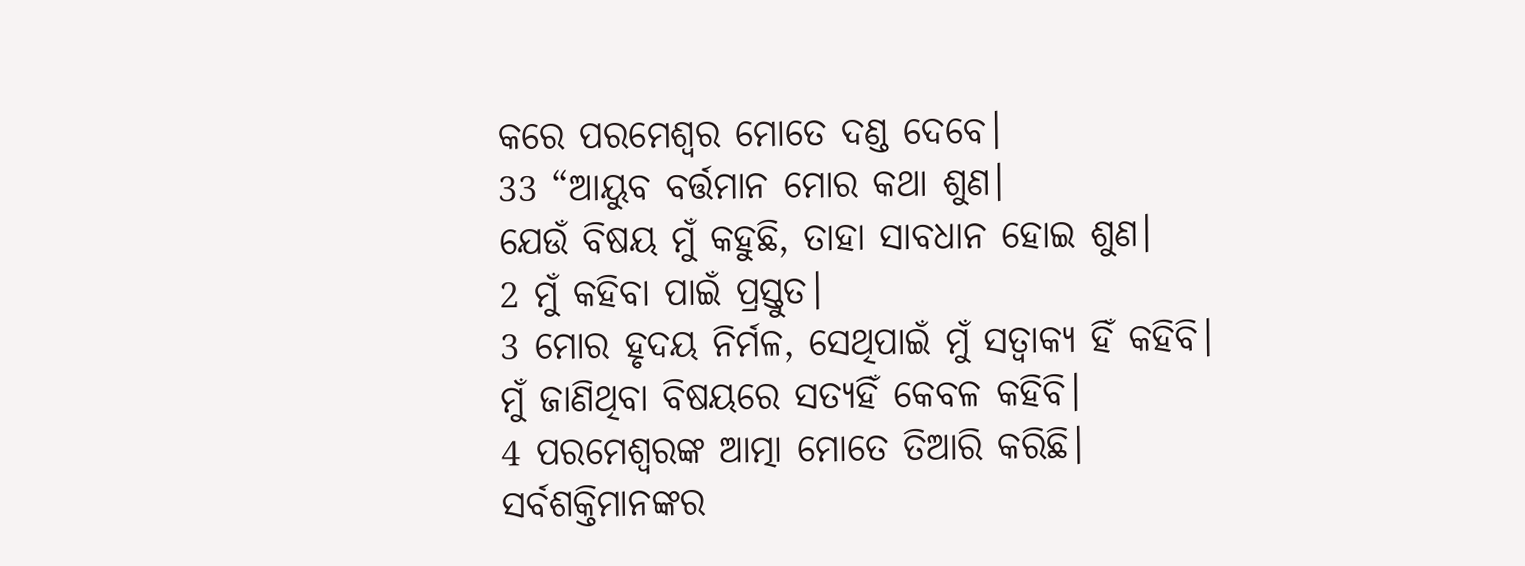କରେ ପରମେଶ୍ୱର ମୋତେ ଦଣ୍ଡ ଦେବେ।
33 “ଆୟୁବ ବର୍ତ୍ତମାନ ମୋର କଥା ଶୁଣ।
ଯେଉଁ ବିଷୟ ମୁଁ କହୁଛି, ତାହା ସାବଧାନ ହୋଇ ଶୁଣ।
2 ମୁଁ କହିବା ପାଇଁ ପ୍ରସ୍ତୁତ।
3 ମୋର ହୃଦୟ ନିର୍ମଳ, ସେଥିପାଇଁ ମୁଁ ସତ୍ବାକ୍ୟ ହିଁ କହିବି।
ମୁଁ ଜାଣିଥିବା ବିଷୟରେ ସତ୍ୟହିଁ କେବଳ କହିବି।
4 ପରମେଶ୍ୱରଙ୍କ ଆତ୍ମା ମୋତେ ତିଆରି କରିଛି।
ସର୍ବଶକ୍ତିମାନଙ୍କର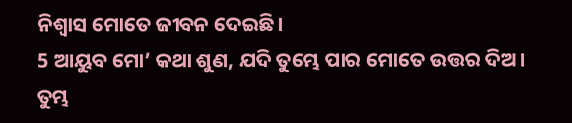ନିଶ୍ୱାସ ମୋତେ ଜୀବନ ଦେଇଛି।
5 ଆୟୁବ ମୋ’ କଥା ଶୁଣ, ଯଦି ତୁମ୍ଭେ ପାର ମୋତେ ଉତ୍ତର ଦିଅ।
ତୁମ୍ଭ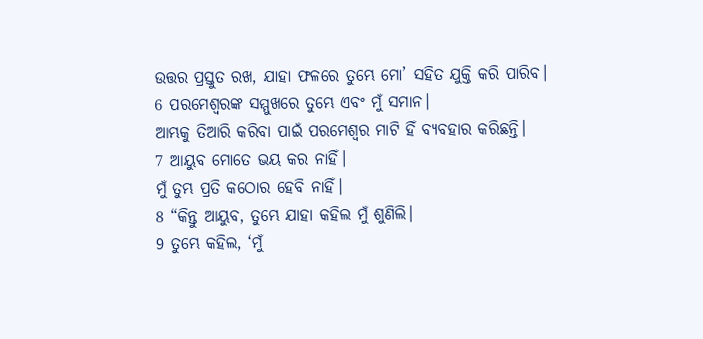ଉତ୍ତର ପ୍ରସ୍ତୁତ ରଖ, ଯାହା ଫଳରେ ତୁମ୍ଭେ ମୋ’ ସହିତ ଯୁକ୍ତି କରି ପାରିବ।
6 ପରମେଶ୍ୱରଙ୍କ ସମ୍ମୁଖରେ ତୁମ୍ଭେ ଏବଂ ମୁଁ ସମାନ।
ଆମ୍ଭକୁ ତିଆରି କରିବା ପାଇଁ ପରମେଶ୍ୱର ମାଟି ହିଁ ବ୍ୟବହାର କରିଛନ୍ତି।
7 ଆୟୁବ ମୋତେ ଭୟ କର ନାହିଁ।
ମୁଁ ତୁମ୍ଭ ପ୍ରତି କଠୋର ହେବି ନାହିଁ।
8 “କିନ୍ତୁ ଆୟୁବ, ତୁମ୍ଭେ ଯାହା କହିଲ ମୁଁ ଶୁଣିଲି।
9 ତୁମ୍ଭେ କହିଲ, ‘ମୁଁ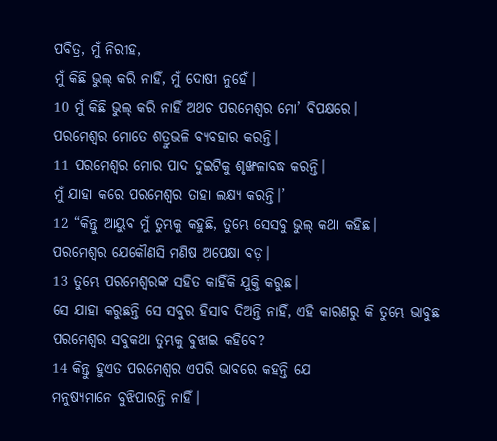ପବିତ୍ର, ମୁଁ ନିରୀହ,
ମୁଁ କିଛି ଭୁଲ୍ କରି ନାହିଁ, ମୁଁ ଦୋଷୀ ନୁହେଁ।
10 ମୁଁ କିଛି ଭୁଲ୍ କରି ନାହିଁ ଅଥଚ ପରମେଶ୍ୱର ମୋ’ ବିପକ୍ଷରେ।
ପରମେଶ୍ୱର ମୋତେ ଶତ୍ରୁଭଳି ବ୍ୟବହାର କରନ୍ତି।
11 ପରମେଶ୍ୱର ମୋର ପାଦ ଦୁଇଟିକୁ ଶୃଙ୍ଖଳାବଦ୍ଧ କରନ୍ତି।
ମୁଁ ଯାହା କରେ ପରମେଶ୍ୱର ତାହା ଲକ୍ଷ୍ୟ କରନ୍ତି।’
12 “କିନ୍ତୁ ଆୟୁବ ମୁଁ ତୁମ୍ଭକୁ କହୁଛି, ତୁମ୍ଭେ ସେସବୁ ଭୁଲ୍ କଥା କହିଛ।
ପରମେଶ୍ୱର ଯେକୌଣସି ମଣିଷ ଅପେକ୍ଷା ବଡ଼।
13 ତୁମ୍ଭେ ପରମେଶ୍ୱରଙ୍କ ସହିତ କାହିଁକି ଯୁକ୍ତି କରୁଛ।
ସେ ଯାହା କରୁଛନ୍ତି ସେ ସବୁର ହିସାବ ଦିଅନ୍ତି ନାହିଁ, ଏହି କାରଣରୁ କି ତୁମ୍ଭେ ଭାବୁଛ ପରମେଶ୍ୱର ସବୁକଥା ତୁମ୍ଭକୁ ବୁଝାଇ କହିବେ?
14 କିନ୍ତୁ ହୁଏତ ପରମେଶ୍ୱର ଏପରି ଭାବରେ କହନ୍ତି ଯେ
ମନୁଷ୍ୟମାନେ ବୁଝିପାରନ୍ତି ନାହିଁ।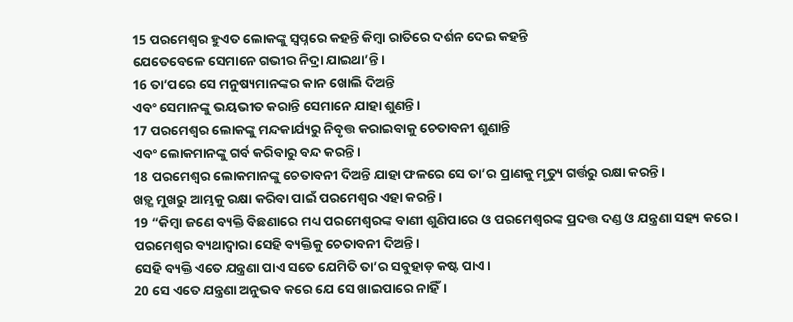15 ପରମେଶ୍ୱର ହୁଏତ ଲୋକଙ୍କୁ ସ୍ୱପ୍ନରେ କହନ୍ତି କିମ୍ବା ରାତିରେ ଦର୍ଶନ ଦେଇ କହନ୍ତି
ଯେତେବେଳେ ସେମାନେ ଗଭୀର ନିଦ୍ରା ଯାଇଥା’ନ୍ତି।
16 ତା’ପରେ ସେ ମନୁଷ୍ୟମାନଙ୍କର କାନ ଖୋଲି ଦିଅନ୍ତି
ଏବଂ ସେମାନଙ୍କୁ ଭୟଭୀତ କରାନ୍ତି ସେମାନେ ଯାହା ଶୁଣନ୍ତି।
17 ପରମେଶ୍ୱର ଲୋକଙ୍କୁ ମନ୍ଦକାର୍ଯ୍ୟରୁ ନିବୃତ୍ତ କରାଇବାକୁ ଚେତାବନୀ ଶୁଣାନ୍ତି
ଏବଂ ଲୋକମାନଙ୍କୁ ଗର୍ବ କରିବାରୁ ବନ୍ଦ କରନ୍ତି।
18 ପରମେଶ୍ୱର ଲୋକମାନଙ୍କୁ ଚେତାବନୀ ଦିଅନ୍ତି ଯାହା ଫଳରେ ସେ ତା’ର ପ୍ରାଣକୁ ମୃତ୍ୟୁ ଗର୍ତ୍ତରୁ ରକ୍ଷା କରନ୍ତି।
ଖଡ଼୍ଗ ମୁଖରୁ ଆମ୍ଭକୁ ରକ୍ଷା କରିବା ପାଇଁ ପରମେଶ୍ୱର ଏହା କରନ୍ତି।
19 “କିମ୍ବା ଜଣେ ବ୍ୟକ୍ତି ବିଛଣାରେ ମଧ୍ୟ ପରମେଶ୍ୱରଙ୍କ ବାଣୀ ଶୁଣିପାରେ ଓ ପରମେଶ୍ୱରଙ୍କ ପ୍ରଦତ୍ତ ଦଣ୍ଡ ଓ ଯନ୍ତ୍ରଣା ସହ୍ୟ କରେ।
ପରମେଶ୍ୱର ବ୍ୟଥାଦ୍ୱାରା ସେହି ବ୍ୟକ୍ତିକୁ ଚେତାବନୀ ଦିଅନ୍ତି।
ସେହି ବ୍ୟକ୍ତି ଏତେ ଯନ୍ତ୍ରଣା ପାଏ ସତେ ଯେମିତି ତା’ର ସବୁହାଡ଼ କଷ୍ଟ ପାଏ।
20 ସେ ଏତେ ଯନ୍ତ୍ରଣା ଅନୁଭବ କରେ ଯେ ସେ ଖାଇପାରେ ନାହିଁ।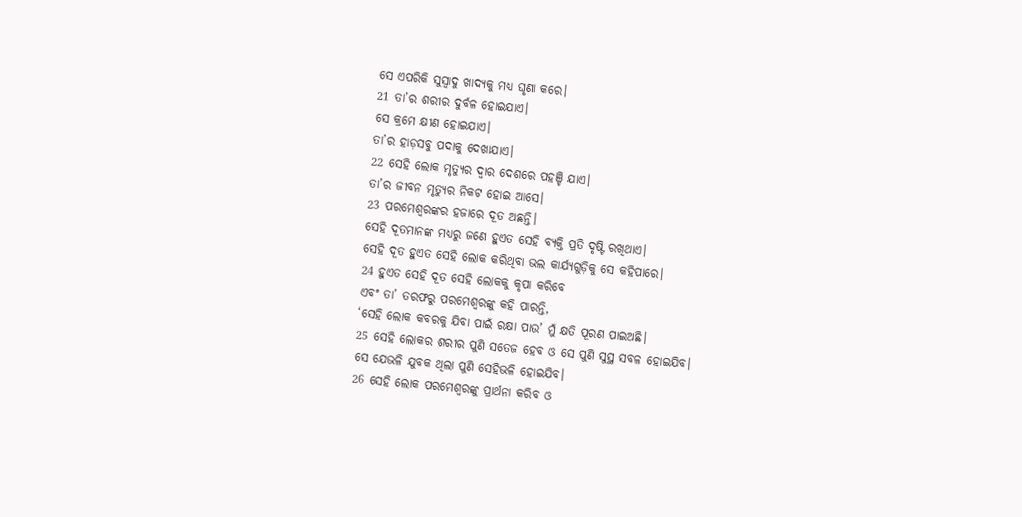ସେ ଏପରିକି ସୁସ୍ୱାଦୁ ଖାଦ୍ୟକୁ ମଧ୍ୟ ଘୃଣା କରେ।
21 ତା’ର ଶରୀର ଦୁର୍ବଳ ହୋଇଯାଏ।
ସେ କ୍ରମେ କ୍ଷୀଣ ହୋଇଯାଏ।
ତା’ର ହାଡ଼ସବୁ ପଦାକୁ ଦେଖାଯାଏ।
22 ସେହି ଲୋକ ମୃତ୍ୟୁର ଦ୍ୱାର ଦେଶରେ ପହଞ୍ଚି ଯାଏ।
ତା’ର ଜୀବନ ମୃତ୍ୟୁର ନିକଟ ହୋଇ ଆସେ।
23 ପରମେଶ୍ୱରଙ୍କର ହଜାରେ ଦୂତ ଅଛନ୍ତି।
ସେହି ଦୂତମାନଙ୍କ ମଧ୍ୟରୁ ଜଣେ ହୁଏତ ସେହି ବ୍ୟକ୍ତି ପ୍ରତି ଦୃଷ୍ଟି ରଖିଥାଏ।
ସେହି ଦୂତ ହୁଏତ ସେହି ଲୋକ କରିଥିବା ଭଲ କାର୍ଯ୍ୟଗୁଡ଼ିକୁ ସେ କହିପାରେ।
24 ହୁଏତ ସେହି ଦୂତ ସେହି ଲୋକକୁ କୃପା କରିବେ
ଏବଂ ତା’ ତରଫରୁ ପରମେଶ୍ୱରଙ୍କୁ କହି ପାରନ୍ତି,
‘ସେହି ଲୋକ କବରକୁ ଯିବା ପାଇଁ ରକ୍ଷା ପାଉ’ ମୁଁ କ୍ଷତି ପୂରଣ ପାଇଅଛି।
25 ସେହି ଲୋକର ଶରୀର ପୁଣି ସତେଜ ହେବ ଓ ସେ ପୁଣି ସୁସ୍ଥ ସବଳ ହୋଇଯିବ।
ସେ ଯେଭଳି ଯୁବକ ଥିଲା ପୁଣି ସେହିଭଳି ହୋଇଯିବ।
26 ସେହି ଲୋକ ପରମେଶ୍ୱରଙ୍କୁ ପ୍ରାର୍ଥନା କରିବ ଓ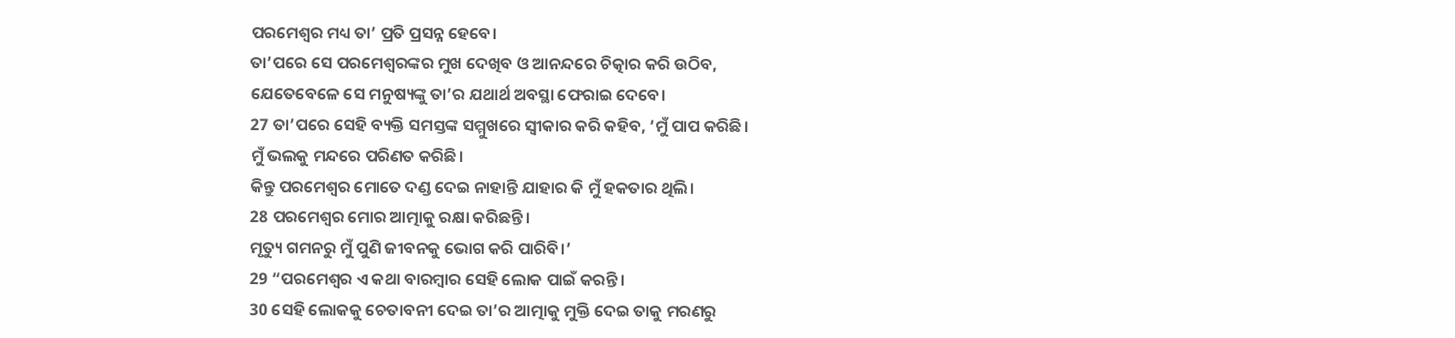ପରମେଶ୍ୱର ମଧ୍ୟ ତା’ ପ୍ରତି ପ୍ରସନ୍ନ ହେବେ।
ତା’ପରେ ସେ ପରମେଶ୍ୱରଙ୍କର ମୁଖ ଦେଖିବ ଓ ଆନନ୍ଦରେ ଚିତ୍କାର କରି ଉଠିବ,
ଯେତେବେଳେ ସେ ମନୁଷ୍ୟଙ୍କୁ ତା’ର ଯଥାର୍ଥ ଅବସ୍ଥା ଫେରାଇ ଦେବେ।
27 ତା’ପରେ ସେହି ବ୍ୟକ୍ତି ସମସ୍ତଙ୍କ ସମ୍ମୁଖରେ ସ୍ୱୀକାର କରି କହିବ, ‘ମୁଁ ପାପ କରିଛି।
ମୁଁ ଭଲକୁ ମନ୍ଦରେ ପରିଣତ କରିଛି।
କିନ୍ତୁ ପରମେଶ୍ୱର ମୋତେ ଦଣ୍ଡ ଦେଇ ନାହାନ୍ତି ଯାହାର କି ମୁଁ ହକତାର ଥିଲି।
28 ପରମେଶ୍ୱର ମୋର ଆତ୍ମାକୁ ରକ୍ଷା କରିଛନ୍ତି।
ମୃତ୍ୟୁ ଗମନରୁ ମୁଁ ପୁଣି ଜୀବନକୁ ଭୋଗ କରି ପାରିବି।’
29 “ପରମେଶ୍ୱର ଏ କଥା ବାରମ୍ବାର ସେହି ଲୋକ ପାଇଁ କରନ୍ତି।
30 ସେହି ଲୋକକୁ ଚେତାବନୀ ଦେଇ ତା’ର ଆତ୍ମାକୁ ମୁକ୍ତି ଦେଇ ତାକୁ ମରଣରୁ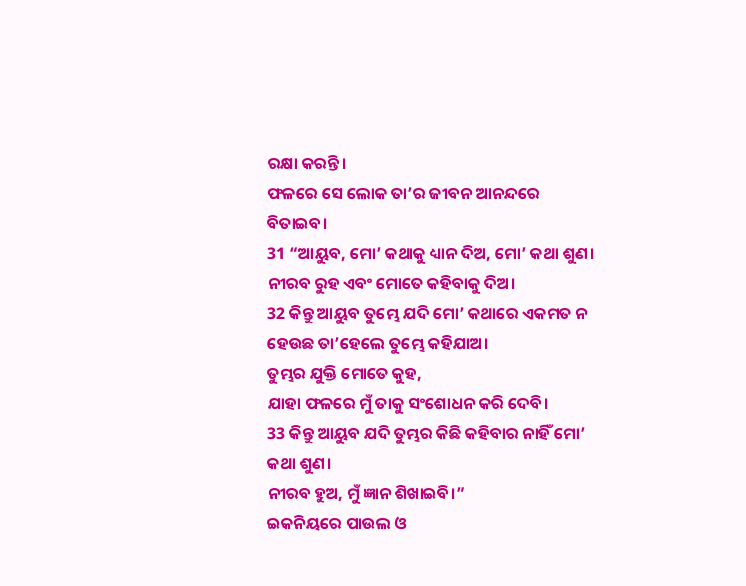ରକ୍ଷା କରନ୍ତି।
ଫଳରେ ସେ ଲୋକ ତା’ର ଜୀବନ ଆନନ୍ଦରେ ବିତାଇବ।
31 “ଆୟୁବ, ମୋ’ କଥାକୁ ଧ୍ୟାନ ଦିଅ, ମୋ’ କଥା ଶୁଣ।
ନୀରବ ରୁହ ଏବଂ ମୋତେ କହିବାକୁ ଦିଅ।
32 କିନ୍ତୁ ଆୟୁବ ତୁମ୍ଭେ ଯଦି ମୋ’ କଥାରେ ଏକମତ ନ ହେଉଛ ତା’ହେଲେ ତୁମ୍ଭେ କହିଯାଅ।
ତୁମ୍ଭର ଯୁକ୍ତି ମୋତେ କୁହ,
ଯାହା ଫଳରେ ମୁଁ ତାକୁ ସଂଶୋଧନ କରି ଦେବି।
33 କିନ୍ତୁ ଆୟୁବ ଯଦି ତୁମ୍ଭର କିଛି କହିବାର ନାହିଁ ମୋ’ କଥା ଶୁଣ।
ନୀରବ ହୁଅ, ମୁଁ ଜ୍ଞାନ ଶିଖାଇବି।”
ଇକନିୟରେ ପାଉଲ ଓ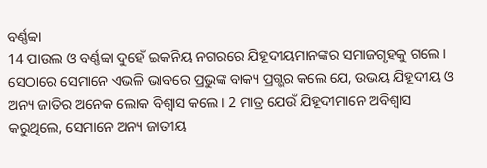ବର୍ଣ୍ଣବ୍ବା
14 ପାଉଲ ଓ ବର୍ଣ୍ଣବ୍ବା ଦୁହେଁ ଇକନିୟ ନଗରରେ ଯିହୂଦୀୟମାନଙ୍କର ସମାଜଗୃହକୁ ଗଲେ। ସେଠାରେ ସେମାନେ ଏଭଳି ଭାବରେ ପ୍ରଭୁଙ୍କ ବାକ୍ୟ ପ୍ରଗ୍ଭର କଲେ ଯେ, ଉଭୟ ଯିହୂଦୀୟ ଓ ଅନ୍ୟ ଜାତିର ଅନେକ ଲୋକ ବିଶ୍ୱାସ କଲେ। 2 ମାତ୍ର ଯେଉଁ ଯିହୂଦୀମାନେ ଅବିଶ୍ୱାସ କରୁଥିଲେ, ସେମାନେ ଅନ୍ୟ ଜାତୀୟ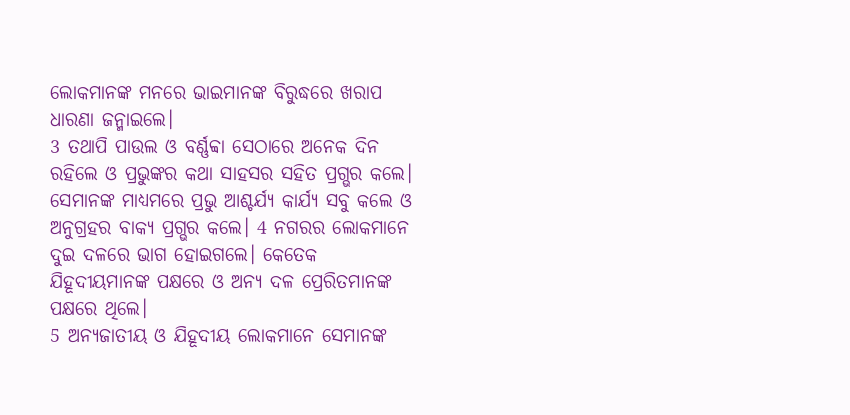ଲୋକମାନଙ୍କ ମନରେ ଭାଇମାନଙ୍କ ବିରୁଦ୍ଧରେ ଖରାପ ଧାରଣା ଜନ୍ମାଇଲେ।
3 ତଥାପି ପାଉଲ ଓ ବର୍ଣ୍ଣବ୍ବା ସେଠାରେ ଅନେକ ଦିନ ରହିଲେ ଓ ପ୍ରଭୁଙ୍କର କଥା ସାହସର ସହିତ ପ୍ରଗ୍ଭର କଲେ। ସେମାନଙ୍କ ମାଧ୍ୟମରେ ପ୍ରଭୁ ଆଶ୍ଚର୍ଯ୍ୟ କାର୍ଯ୍ୟ ସବୁ କଲେ ଓ ଅନୁଗ୍ରହର ବାକ୍ୟ ପ୍ରଗ୍ଭର କଲେ। 4 ନଗରର ଲୋକମାନେ ଦୁଇ ଦଳରେ ଭାଗ ହୋଇଗଲେ। କେତେକ ଯିହୂଦୀୟମାନଙ୍କ ପକ୍ଷରେ ଓ ଅନ୍ୟ ଦଳ ପ୍ରେରିତମାନଙ୍କ ପକ୍ଷରେ ଥିଲେ।
5 ଅନ୍ୟଜାତୀୟ ଓ ଯିହୂଦୀୟ ଲୋକମାନେ ସେମାନଙ୍କ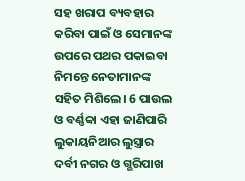ସହ ଖରାପ ବ୍ୟବହାର କରିବା ପାଇଁ ଓ ସେମାନଙ୍କ ଉପରେ ପଥର ପକାଇବା ନିମନ୍ତେ ନେତାମାନଙ୍କ ସହିତ ମିଶିଲେ। 6 ପାଉଲ ଓ ବର୍ଣ୍ଣବ୍ବା ଏହା ଜାଣିପାରି ଲୁକାୟନିଆର ଲୁସ୍ତ୍ରାର ଦର୍ବୀ ନଗର ଓ ଗ୍ଭରିପାଖ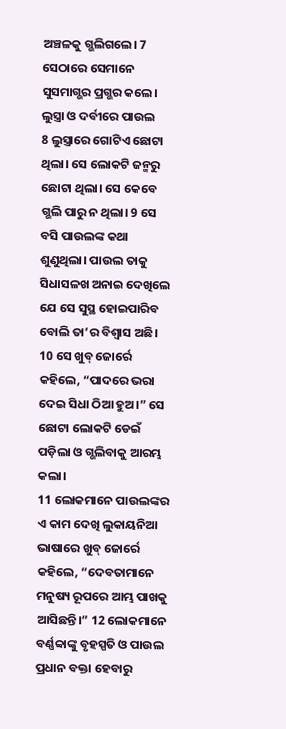ଅଞ୍ଚଳକୁ ଗ୍ଭଲିଗଲେ। 7 ସେଠାରେ ସେମାନେ ସୁସମାଗ୍ଭର ପ୍ରଗ୍ଭର କଲେ।
ଲୁସ୍ତ୍ରା ଓ ଦର୍ବୀରେ ପାଉଲ
8 ଲୁସ୍ତ୍ରାରେ ଗୋଟିଏ ଛୋଟା ଥିଲା। ସେ ଲୋକଟି ଜନ୍ମରୁ ଛୋଟା ଥିଲା। ସେ କେବେ ଗ୍ଭଲି ପାରୁ ନ ଥିଲା। 9 ସେ ବସି ପାଉଲଙ୍କ କଥା ଶୁଣୁଥିଲା। ପାଉଲ ତାକୁ ସିଧାସଳଖ ଅନାଇ ଦେଖିଲେ ଯେ ସେ ସୁସ୍ଥ ହୋଇପାରିବ ବୋଲି ତା’ର ବିଶ୍ୱାସ ଅଛି। 10 ସେ ଖୁବ୍ ଜୋର୍ରେ କହିଲେ, “ପାଦରେ ଭରା ଦେଇ ସିଧା ଠିଆ ହୁଅ।” ସେ ଛୋଟା ଲୋକଟି ଡେଇଁ ପଡ଼ିଲା ଓ ଗ୍ଭଲିବାକୁ ଆରମ୍ଭ କଲା।
11 ଲୋକମାନେ ପାଉଲଙ୍କର ଏ କାମ ଦେଖି ଲୁକାୟନିଆ ଭାଷାରେ ଖୁବ୍ ଜୋର୍ରେ କହିଲେ, “ଦେବତାମାନେ ମନୁଷ୍ୟ ରୂପରେ ଆମ୍ଭ ପାଖକୁ ଆସିଛନ୍ତି।” 12 ଲୋକମାନେ ବର୍ଣ୍ଣବ୍ବାଙ୍କୁ ବୃହସ୍ପତି ଓ ପାଉଲ ପ୍ରଧାନ ବକ୍ତା ହେବାରୁ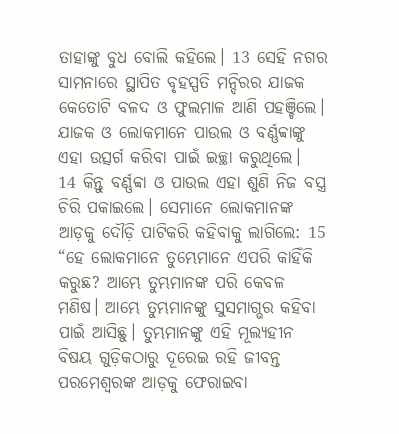ତାହାଙ୍କୁ ବୁଧ ବୋଲି କହିଲେ। 13 ସେହି ନଗର ସାମନାରେ ସ୍ଥାପିତ ବୃହସ୍ପତି ମନ୍ଦିରର ଯାଜକ କେତୋଟି ବଳଦ ଓ ଫୁଲମାଳ ଆଣି ପହଞ୍ଚିଲେ। ଯାଜକ ଓ ଲୋକମାନେ ପାଉଲ ଓ ବର୍ଣ୍ଣବ୍ବାଙ୍କୁ ଏହା ଉତ୍ସର୍ଗ କରିବା ପାଇଁ ଇଚ୍ଛା କରୁଥିଲେ।
14 କିନ୍ତୁ ବର୍ଣ୍ଣବ୍ବା ଓ ପାଉଲ ଏହା ଶୁଣି ନିଜ ବସ୍ତ୍ର ଚିରି ପକାଇଲେ। ସେମାନେ ଲୋକମାନଙ୍କ ଆଡ଼କୁ ଦୌଡ଼ି ପାଟିକରି କହିବାକୁ ଲାଗିଲେ: 15 “ହେ ଲୋକମାନେ ତୁମ୍ଭେମାନେ ଏପରି କାହିଁକି କରୁଛ? ଆମ୍ଭେ ତୁମ୍ଭମାନଙ୍କ ପରି କେବଳ ମଣିଷ। ଆମ୍ଭେ ତୁମ୍ଭମାନଙ୍କୁ ସୁସମାଗ୍ଭର କହିବା ପାଇଁ ଆସିଛୁ। ତୁମ୍ଭମାନଙ୍କୁ ଏହି ମୂଲ୍ୟହୀନ ବିଷୟ ଗୁଡ଼ିକଠାରୁ ଦୂରେଇ ରହି ଜୀବନ୍ତ ପରମେଶ୍ୱରଙ୍କ ଆଡ଼କୁ ଫେରାଇବା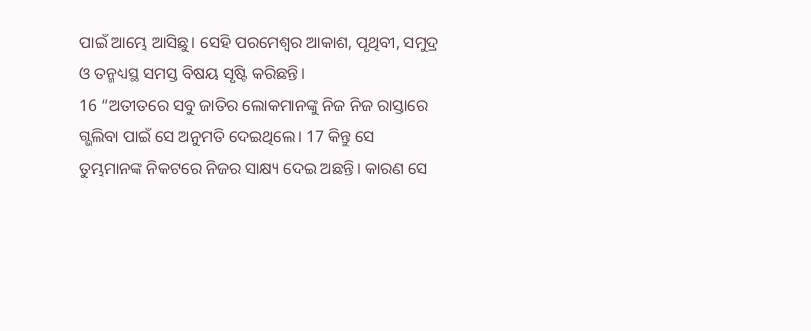ପାଇଁ ଆମ୍ଭେ ଆସିଛୁ। ସେହି ପରମେଶ୍ୱର ଆକାଶ, ପୃଥିବୀ, ସମୁଦ୍ର ଓ ତନ୍ମଧ୍ୟସ୍ଥ ସମସ୍ତ ବିଷୟ ସୃଷ୍ଟି କରିଛନ୍ତି।
16 “ଅତୀତରେ ସବୁ ଜାତିର ଲୋକମାନଙ୍କୁ ନିଜ ନିଜ ରାସ୍ତାରେ ଗ୍ଭଲିବା ପାଇଁ ସେ ଅନୁମତି ଦେଇଥିଲେ। 17 କିନ୍ତୁ ସେ ତୁମ୍ଭମାନଙ୍କ ନିକଟରେ ନିଜର ସାକ୍ଷ୍ୟ ଦେଇ ଅଛନ୍ତି। କାରଣ ସେ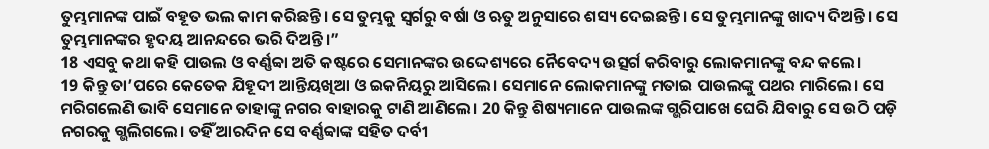ତୁମ୍ଭମାନଙ୍କ ପାଇଁ ବହୂତ ଭଲ କାମ କରିଛନ୍ତି। ସେ ତୁମ୍ଭକୁ ସ୍ୱର୍ଗରୁ ବର୍ଷା ଓ ଋତୁ ଅନୁସାରେ ଶସ୍ୟ ଦେଇଛନ୍ତି। ସେ ତୁମ୍ଭମାନଙ୍କୁ ଖାଦ୍ୟ ଦିଅନ୍ତି। ସେ ତୁମ୍ଭମାନଙ୍କର ହୃଦୟ ଆନନ୍ଦରେ ଭରି ଦିଅନ୍ତି।”
18 ଏସବୁ କଥା କହି ପାଉଲ ଓ ବର୍ଣ୍ଣବ୍ବା ଅତି କଷ୍ଟରେ ସେମାନଙ୍କର ଉଦ୍ଦେଶ୍ୟରେ ନୈବେଦ୍ୟ ଉତ୍ସର୍ଗ କରିବାରୁ ଲୋକମାନଙ୍କୁ ବନ୍ଦ କଲେ।
19 କିନ୍ତୁ ତା’ପରେ କେତେକ ଯିହୂଦୀ ଆନ୍ତିୟଖିଆ ଓ ଇକନିୟରୁ ଆସିଲେ। ସେମାନେ ଲୋକମାନଙ୍କୁ ମତାଇ ପାଉଲଙ୍କୁ ପଥର ମାରିଲେ। ସେ ମରିଗଲେଣି ଭାବି ସେମାନେ ତାହାଙ୍କୁ ନଗର ବାହାରକୁ ଟାଣି ଆଣିଲେ। 20 କିନ୍ତୁ ଶିଷ୍ୟମାନେ ପାଉଲଙ୍କ ଗ୍ଭରିପାଖେ ଘେରି ଯିବାରୁ ସେ ଉଠି ପଡ଼ି ନଗରକୁ ଗ୍ଭଲିଗଲେ। ତହିଁ ଆରଦିନ ସେ ବର୍ଣ୍ଣବ୍ବାଙ୍କ ସହିତ ଦର୍ବୀ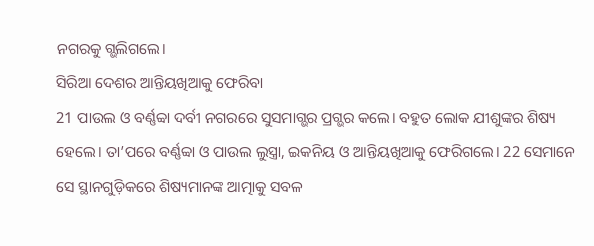ନଗରକୁ ଗ୍ଭଲିଗଲେ।
ସିରିଆ ଦେଶର ଆନ୍ତିୟଖିଆକୁ ଫେରିବା
21 ପାଉଲ ଓ ବର୍ଣ୍ଣବ୍ବା ଦର୍ବୀ ନଗରରେ ସୁସମାଗ୍ଭର ପ୍ରଗ୍ଭର କଲେ। ବହୁତ ଲୋକ ଯୀଶୁଙ୍କର ଶିଷ୍ୟ ହେଲେ। ତା’ପରେ ବର୍ଣ୍ଣବ୍ବା ଓ ପାଉଲ ଲୁସ୍ତ୍ରା, ଇକନିୟ ଓ ଆନ୍ତିୟଖିଆକୁ ଫେରିଗଲେ। 22 ସେମାନେ ସେ ସ୍ଥାନଗୁଡ଼ିକରେ ଶିଷ୍ୟମାନଙ୍କ ଆତ୍ମାକୁ ସବଳ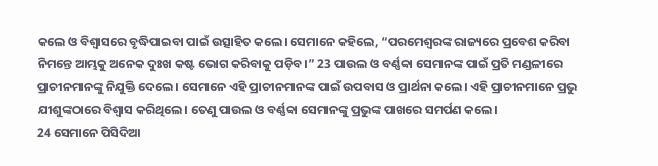କଲେ ଓ ବିଶ୍ୱାସରେ ବୃଦ୍ଧିପାଇବା ପାଇଁ ଉତ୍ସାହିତ କଲେ। ସେମାନେ କହିଲେ, “ପରମେଶ୍ୱରଙ୍କ ରାଜ୍ୟରେ ପ୍ରବେଶ କରିବା ନିମନ୍ତେ ଆମ୍ଭକୁ ଅନେକ ଦୁଃଖ କଷ୍ଟ ଭୋଗ କରିବାକୁ ପଡ଼ିବ।” 23 ପାଉଲ ଓ ବର୍ଣ୍ଣବ୍ବା ସେମାନଙ୍କ ପାଇଁ ପ୍ରତି ମଣ୍ଡଳୀରେ ପ୍ରାଚୀନମାନଙ୍କୁ ନିଯୁକ୍ତି ଦେଲେ। ସେମାନେ ଏହି ପ୍ରାଚୀନମାନଙ୍କ ପାଇଁ ଉପବାସ ଓ ପ୍ରାର୍ଥନା କଲେ। ଏହି ପ୍ରାଚୀନମାନେ ପ୍ରଭୁ ଯୀଶୁଙ୍କଠାରେ ବିଶ୍ୱାସ କରିଥିଲେ। ତେଣୁ ପାଉଲ ଓ ବର୍ଣ୍ଣବ୍ବା ସେମାନଙ୍କୁ ପ୍ରଭୁଙ୍କ ପାଖରେ ସମର୍ପଣ କଲେ।
24 ସେମାନେ ପିସିଦିଆ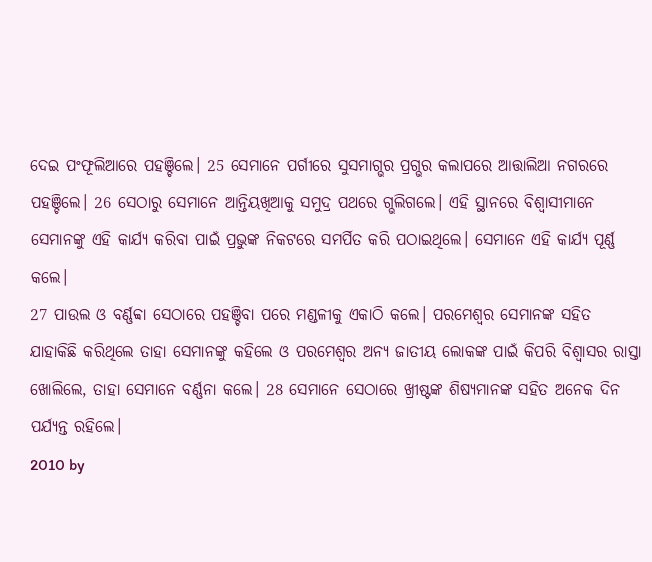ଦେଇ ପଂଫୂଲିଆରେ ପହଞ୍ଚିଲେ। 25 ସେମାନେ ପର୍ଗୀରେ ସୁସମାଗ୍ଭର ପ୍ରଗ୍ଭର କଲାପରେ ଆତ୍ତାଲିଆ ନଗରରେ ପହଞ୍ଚିଲେ। 26 ସେଠାରୁ ସେମାନେ ଆନ୍ତିୟଖିଆକୁ ସମୁଦ୍ର ପଥରେ ଗ୍ଭଲିଗଲେ। ଏହି ସ୍ଥାନରେ ବିଶ୍ୱାସୀମାନେ ସେମାନଙ୍କୁ ଏହି କାର୍ଯ୍ୟ କରିବା ପାଇଁ ପ୍ରଭୁଙ୍କ ନିକଟରେ ସମର୍ପିତ କରି ପଠାଇଥିଲେ। ସେମାନେ ଏହି କାର୍ଯ୍ୟ ପୂର୍ଣ୍ଣ କଲେ।
27 ପାଉଲ ଓ ବର୍ଣ୍ଣବ୍ବା ସେଠାରେ ପହଞ୍ଚିବା ପରେ ମଣ୍ଡଳୀକୁ ଏକାଠି କଲେ। ପରମେଶ୍ୱର ସେମାନଙ୍କ ସହିତ ଯାହାକିଛି କରିଥିଲେ ତାହା ସେମାନଙ୍କୁ କହିଲେ ଓ ପରମେଶ୍ୱର ଅନ୍ୟ ଜାତୀୟ ଲୋକଙ୍କ ପାଇଁ କିପରି ବିଶ୍ୱାସର ରାସ୍ତା ଖୋଲିଲେ, ତାହା ସେମାନେ ବର୍ଣ୍ଣନା କଲେ। 28 ସେମାନେ ସେଠାରେ ଖ୍ରୀଷ୍ଟଙ୍କ ଶିଷ୍ୟମାନଙ୍କ ସହିତ ଅନେକ ଦିନ ପର୍ଯ୍ୟନ୍ତ ରହିଲେ।
2010 by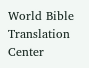World Bible Translation Center